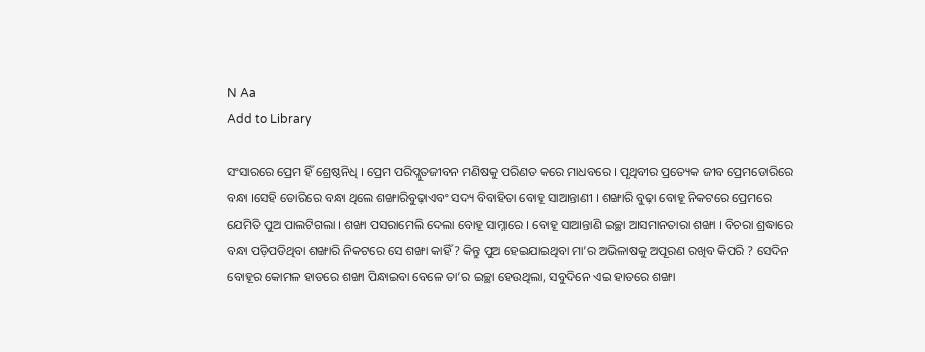N Aa
Add to Library

ସଂସାରରେ ପ୍ରେମ ହିଁ ଶ୍ରେଷ୍ଠନିଧି । ପ୍ରେମ ପରିପ୍ଲୁତଜୀବନ ମଣିଷକୁ ପରିଣତ କରେ ମାଧବରେ । ପୃଥିବୀର ପ୍ରତ୍ୟେକ ଜୀବ ପ୍ରେମଡୋରିରେ ବନ୍ଧା ।ସେହି ଡୋରିରେ ବନ୍ଧା ଥିଲେ ଶଙ୍ଖାରିବୁଢ଼ାଏବଂ ସଦ୍ୟ ବିବାହିତା ବୋହୂ ସାଆନ୍ତାଣୀ । ଶଙ୍ଖାରି ବୁଢ଼ା ବୋହୂ ନିକଟରେ ପ୍ରେମରେ ଯେମିତି ପୁଅ ପାଲଟିଗଲା । ଶଙ୍ଖା ପସରାମେଲି ଦେଲା ବୋହୂ ସାମ୍ନାରେ । ବୋହୂ ସାଆନ୍ତାଣି ଇଚ୍ଛା ଆସମାନତାରା ଶଙ୍ଖା । ବିଚରା ଶ୍ରଦ୍ଧାରେ ବନ୍ଧା ପଡ଼ିପଡିଥିବା ଶଙ୍ଖାରି ନିକଟରେ ସେ ଶଙ୍ଖା କାହିଁ ? କିନ୍ତୁ ପୁଅ ହେଇଯାଇଥିବା ମା’ର ଅଭିଳାଷକୁ ଅପୂରଣ ରଖିବ କିପରି ? ସେଦିନ ବୋହୂର କୋମଳ ହାତରେ ଶଙ୍ଖା ପିନ୍ଧାଇବା ବେଳେ ତା’ର ଇଚ୍ଛା ହେଉଥିଲା, ସବୁଦିନେ ଏଇ ହାତରେ ଶଙ୍ଖା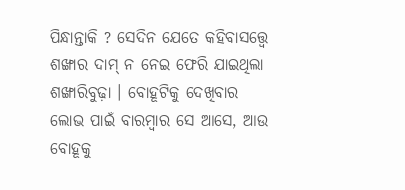ପିନ୍ଧାନ୍ତାକି ? ସେଦିନ ଯେତେ କହିବାସତ୍ତ୍ୱେ ଶଙ୍ଖାର ଦାମ୍ ନ ନେଇ ଫେରି ଯାଇଥିଲା ଶଙ୍ଖାରିବୁଢ଼ା । ବୋହୂଟିକୁ ଦେଖିବାର ଲୋଭ ପାଇଁ ବାରମ୍ବାର ସେ ଆସେ, ଆଉ ବୋହୂକୁ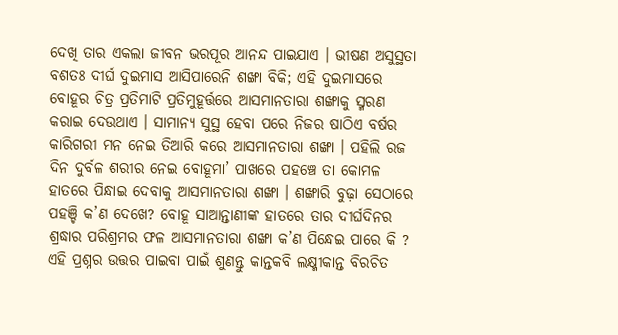ଦେଖି ତାର ଏକଲା ଜୀବନ ଭରପୂର ଆନନ୍ଦ ପାଇଯାଏ । ଭୀଷଣ ଅସୁସ୍ଥତା ବଶତଃ ଦୀର୍ଘ ଦୁଇମାସ ଆସିପାରେନି ଶଙ୍ଖା ବିକି; ଏହି ଦୁଇମାସରେ ବୋହୂର ଚିତ୍ର ପ୍ରତିମାଟି ପ୍ରତିମୁହୂର୍ତ୍ତରେ ଆସମାନତାରା ଶଙ୍ଖାକୁ ସ୍ମରଣ କରାଇ ଦେଉଥାଏ । ସାମାନ୍ୟ ସୁସ୍ଥ ହେବା ପରେ ନିଜର ଷାଠିଏ ବର୍ଷର କାରିଗରୀ ମନ ନେଇ ତିଆରି କରେ ଆସମାନତାରା ଶଙ୍ଖା । ପହିଲି ରଜ ଦିନ ଦୁର୍ବଳ ଶରୀର ନେଇ ବୋହୂମା’ ପାଖରେ ପହଞ୍ଚେ ତା କୋମଳ ହାତରେ ପିନ୍ଧାଇ ଦେବାକୁ ଆସମାନତାରା ଶଙ୍ଖା । ଶଙ୍ଖାରି ବୁଢ଼ା ସେଠାରେ ପହଞ୍ଚି କ’ଣ ଦେଖେ? ବୋହୂ ସାଆନ୍ତାଣୀଙ୍କ ହାତରେ ତାର ଦୀର୍ଘଦିନର ଶ୍ରଦ୍ଧାର ପରିଶ୍ରମର ଫଳ ଆସମାନତାରା ଶଙ୍ଖା କ’ଣ ପିନ୍ଧେଇ ପାରେ କି ? ଏହି ପ୍ରଶ୍ନର ଉତ୍ତର ପାଇବା ପାଇଁ ଶୁଣନ୍ତୁ କାନ୍ତକବି ଲକ୍ଷ୍ମୀକାନ୍ତ ବିରଚିତ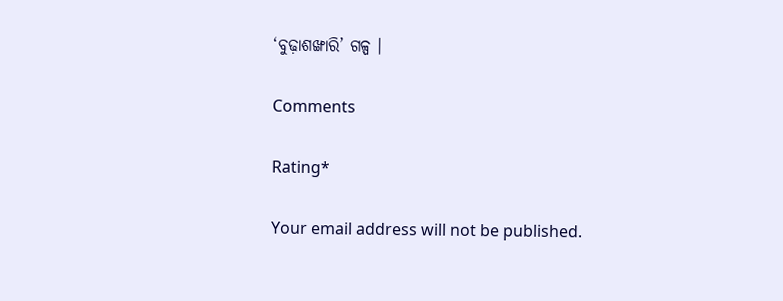‘ବୁଢ଼ାଶଙ୍ଖାରି’ ଗଳ୍ପ ।

Comments

Rating*

Your email address will not be published.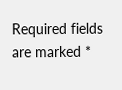Required fields are marked *